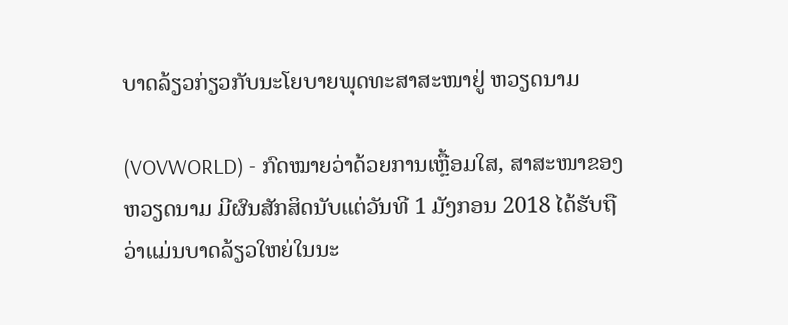ບາດລ້ຽວກ່ຽວກັບນະໂຍບາຍພຸດທະສາສະໜາຢູ່ ຫວຽດນາມ

(VOVWORLD) - ກົດໝາຍວ່າດ້ວຍການເຫຼື້ອມໃສ, ສາສະໜາຂອງ ຫວຽດນາມ ມີຜົນສັກສິດນັບແຕ່ວັນທີ 1 ມັງກອນ 2018 ໄດ້ຮັບຖືວ່າແມ່ນບາດລ້ຽວໃຫຍ່ໃນນະ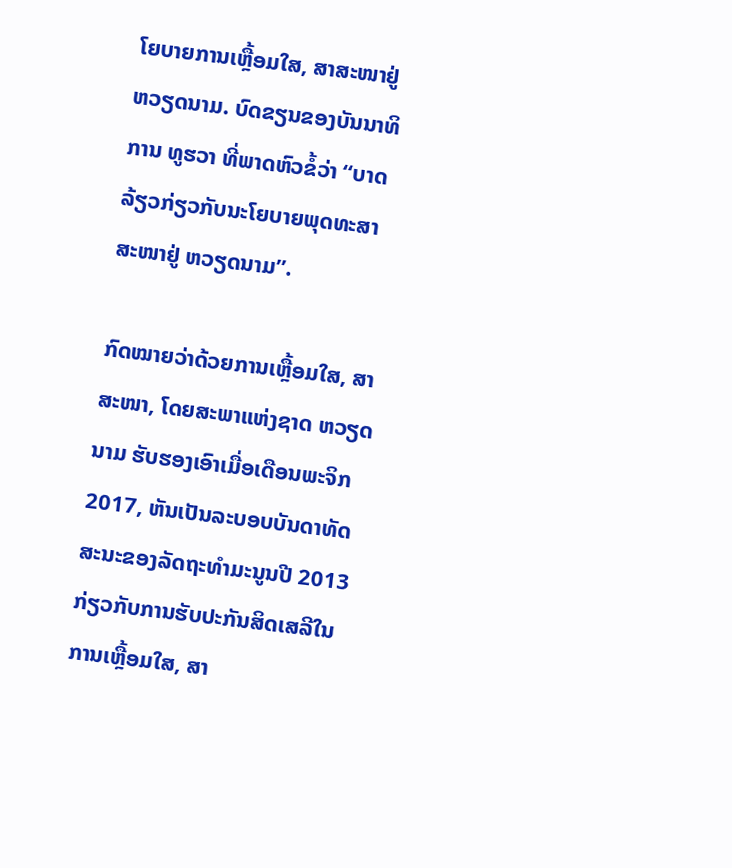ໂຍບາຍການເຫຼື້ອມໃສ, ສາສະໜາຢູ່ ຫວຽດນາມ. ບົດຂຽນຂອງບັນນາທິການ ທູຮວາ ທີ່ພາດຫົວຂໍ້ວ່າ “ບາດລ້ຽວກ່ຽວກັບນະໂຍບາຍພຸດທະສາສະໜາຢູ່ ຫວຽດນາມ”.

ກົດໝາຍວ່າດ້ວຍການເຫຼື້ອມໃສ, ສາສະໜາ, ໂດຍສະພາແຫ່ງຊາດ ຫວຽດນາມ ຮັບຮອງເອົາເມື່ອເດືອນພະຈິກ 2017, ຫັນເປັນລະບອບບັນດາທັດສະນະຂອງລັດຖະທຳມະນູນປີ 2013 ກ່ຽວກັບການຮັບປະກັນສິດເສລີໃນການເຫຼື້ອມໃສ, ສາ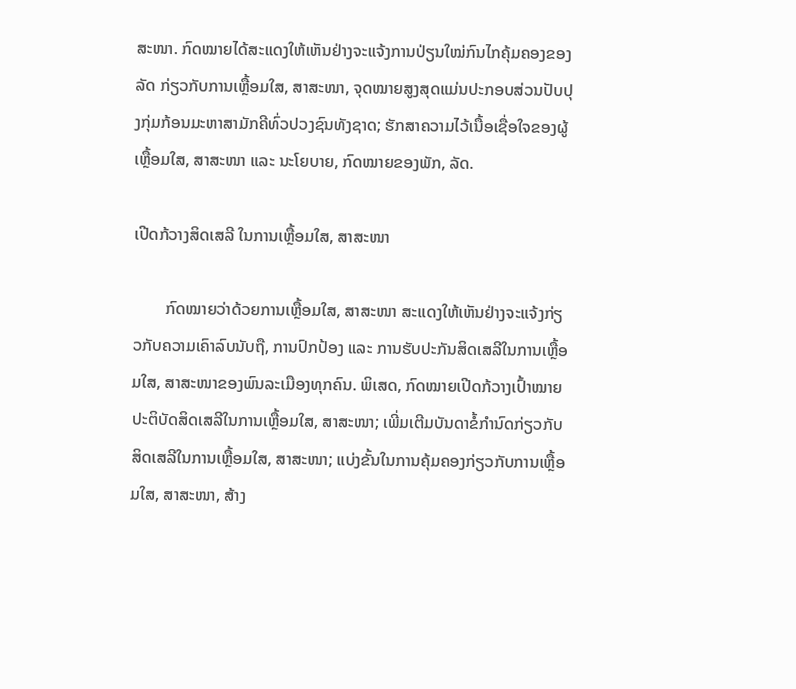ສະໜາ. ກົດໝາຍໄດ້ສະແດງໃຫ້ເຫັນຢ່າງຈະແຈ້ງການປ່ຽນໃໝ່ກົນໄກຄຸ້ມຄອງຂອງລັດ ກ່ຽວກັບການເຫຼື້ອມໃສ, ສາສະໜາ, ຈຸດໝາຍສູງສຸດແມ່ນປະກອບສ່ວນປັບປຸງກຸ່ມກ້ອນມະຫາສາມັກຄີທົ່ວປວງຊົນທັງຊາດ; ຮັກສາຄວາມໄວ້ເນື້ອເຊື່ອໃຈຂອງຜູ້ເຫຼື້ອມໃສ, ສາສະໜາ ແລະ ນະໂຍບາຍ, ກົດໝາຍຂອງພັກ, ລັດ.

ເປີດກ້ວາງສິດເສລີ ໃນການເຫຼື້ອມໃສ, ສາສະໜາ

        ກົດໝາຍວ່າດ້ວຍການເຫຼື້ອມໃສ, ສາສະໜາ ສະແດງໃຫ້ເຫັນຢ່າງຈະແຈ້ງກ່ຽວກັບຄວາມເຄົາລົບນັບຖື, ການປົກປ້ອງ ແລະ ການຮັບປະກັນສິດເສລີໃນການເຫຼື້ອມໃສ, ສາສະໜາຂອງພົນລະເມືອງທຸກຄົນ. ພິເສດ, ກົດໝາຍເປີດກ້ວາງເປົ້າໝາຍປະຕິບັດສິດເສລີໃນການເຫຼື້ອມໃສ, ສາສະໜາ; ເພີ່ມເຕີມບັນດາຂໍ້ກຳນົດກ່ຽວກັບສິດເສລີໃນການເຫຼື້ອມໃສ, ສາສະໜາ; ແບ່ງຂັ້ນໃນການຄຸ້ມຄອງກ່ຽວກັບການເຫຼື້ອມໃສ, ສາສະໜາ, ສ້າງ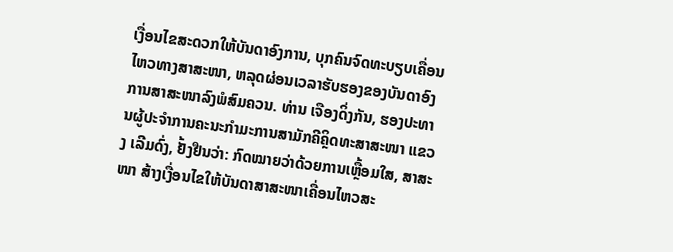ເງື່ອນໄຂສະດວກໃຫ້ບັນດາອົງການ, ບຸກຄົນຈົດທະບຽບເຄື່ອນໄຫວທາງສາສະໜາ, ຫລຸດຜ່ອນເວລາຮັບຮອງຂອງບັນດາອົງການສາສະໜາລົງພໍສົມຄວນ. ທ່ານ ເຈືອງດິ່ງກັນ, ຮອງປະທານຜູ້ປະຈຳການຄະນະກຳມະການສາມັກຄີຄິຼດທະສາສະໜາ ແຂວງ ເລີມດົ່ງ, ຢັ້ງຢືນວ່າ: ກົດໝາຍວ່າດ້ວຍການເຫຼື້ອມໃສ, ສາສະໜາ ສ້າງເງື່ອນໄຂໃຫ້ບັນດາສາສະໜາເຄື່ອນໄຫວສະ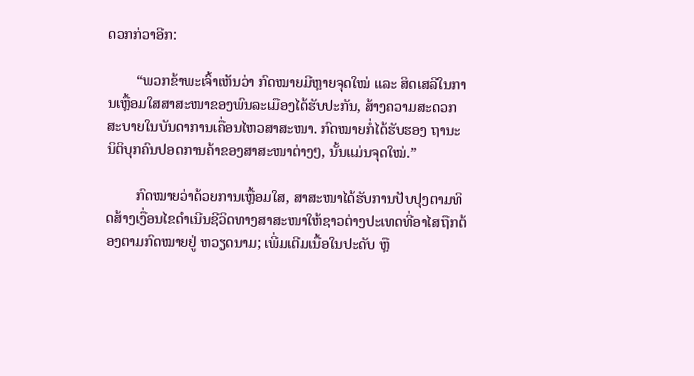ດວກກ່ວາອີກ:

        “ພວກຂ້າພະເຈົ້າເຫັນວ່າ ກົດໝາຍມີຫຼາຍຈຸດໃໝ່ ແລະ ສິດເສລີໃນການເຫຼື້ອມໃສສາສະໜາຂອງພົນລະເມືອງໄດ້ຮັບປະກັນ, ສ້າງຄວາມສະດວກສະບາຍໃນບັນດາການເຄື່ອນໄຫວສາສະໜາ. ກົດໝາຍກໍ່ໄດ້ຮັບຮອງ ຖານະນິຕິບຸກຄົນປອດການຄ້າຂອງສາສະໜາຕ່າງໆ, ນັ້ນແມ່ນຈຸດໃໝ່.”

        ກົດໝາຍວ່າດ້ວຍການເຫຼື້ອມໃສ, ສາສະໜາໄດ້ຮັບການປັບປຸງຕາມທິດສ້າງເງື່ອນໄຂດຳເນີນຊີວິດທາງສາສະໜາໃຫ້ຊາວຕ່າງປະເທດທີ່ອາໄສຖືກຕ້ອງຕາມກົດໝາຍຢູ່ ຫວຽດນາມ; ເພີ່ມເຕີມເນື້ອໃນປະດັບ ຫຼື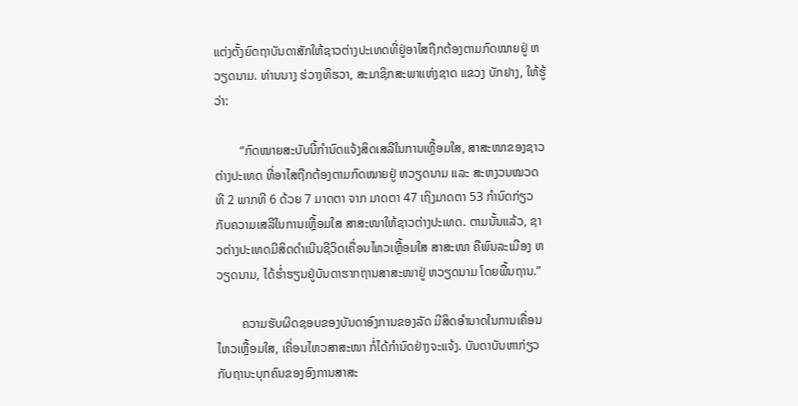ແຕ່ງຕັ້ງຍົດຖາບັນດາສັກໃຫ້ຊາວຕ່າງປະເທດທີ່ຢູ່ອາໄສຖືກຕ້ອງຕາມກົດໝາຍຢູ່ ຫວຽດນາມ. ທ່ານນາງ ຮ່ວາງທິຮວາ, ສະມາຊິກສະພາແຫ່ງຊາດ ແຂວງ ບັກຢາງ, ໃຫ້ຮູ້ວ່າ:

        “ກົດໝາຍສະບັບນີ້ກຳນົດແຈ້ງສິດເສລີໃນການເຫຼື້ອມໃສ, ສາສະໜາຂອງຊາວຕ່າງປະເທດ ທີ່ອາໄສຖືກຕ້ອງຕາມກົດໝາຍຢູ່ ຫວຽດນາມ ແລະ ສະຫງວນໝວດທີ 2 ພາກທີ 6 ດ້ວຍ 7 ມາດຕາ ຈາກ ມາດຕາ 47 ເຖິງມາດຕາ 53 ກຳນົດກ່ຽວກັບຄວາມເສລີໃນການເຫຼື້ອມໃສ ສາສະໜາໃຫ້ຊາວຕ່າງປະເທດ. ຕາມນັ້ນແລ້ວ, ຊາວຕ່າງປະເທດມີສິດດຳເນີນຊີວິດເຄື່ອນໄຫວເຫຼື້ອມໃສ ສາສະໜາ ຄືພົນລະເມືອງ ຫວຽດນາມ, ໄດ້ຮ່ຳຮຽນຢູ່ບັນດາຮາກຖານສາສະໜາຢູ່ ຫວຽດນາມ ໂດຍພື້ນຖານ.”

        ຄວາມຮັບຜິດຊອບຂອງບັນດາອົງການຂອງລັດ ມີສິດອຳນາດໃນການເຄື່ອນໄຫວເຫຼື້ອມໃສ, ເຄື່ອນໄຫວສາສະໜາ ກໍ່ໄດ້ກຳນົດຢ່າງຈະແຈ້ງ. ບັນດາບັນຫາກ່ຽວກັບຖານະບຸກຄົນຂອງອົງການສາສະ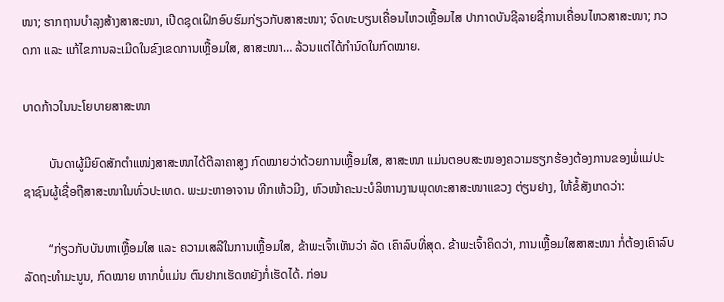ໜາ; ຮາກຖານບຳລຸງສ້າງສາສະໜາ, ເປີດຊຸດເຝິກອົບຮົມກ່ຽວກັບສາສະໜາ; ຈົດທະບຽນເຄື່ອນໄຫວເຫຼື້ອມໄສ ປາກາດບັນຊີລາຍຊື່ການເຄື່ອນໄຫວສາສະໜາ; ກວດກາ ແລະ ແກ້ໄຂການລະເມີດໃນຂົງເຂດການເຫຼື້ອມໃສ, ສາສະໜາ… ລ້ວນແຕ່ໄດ້ກຳນົດໃນກົດໝາຍ.

ບາດກ້າວໃນນະໂຍບາຍສາສະໜາ

        ບັນດາຜູ້ມີຍົດສັກຕຳແໜ່ງສາສະໜາໄດ້ຕີລາຄາສູງ ກົດໝາຍວ່າດ້ວຍການເຫຼື້ອມໃສ, ສາສະໜາ ແມ່ນຕອບສະໜອງຄວາມຮຽກຮ້ອງຕ້ອງການຂອງພໍ່ແມ່ປະຊາຊົນຜູ້ເຊື່ອຖືສາສະໜາໃນທົ່ວປະເທດ. ພະມະຫາອາຈານ ທີກເຫ້ວມີງ, ຫົວໜ້າຄະນະບໍລິຫານງານພຸດທະສາສະໜາແຂວງ ຕ່ຽນຢາງ, ໃຫ້ຂໍ້ສັງເກດວ່າ:

        “ກ່ຽວກັບບັນຫາເຫຼື້ອມໃສ ແລະ ຄວາມເສລີໃນການເຫຼື້ອມໃສ, ຂ້າພະເຈົ້າເຫັນວ່າ ລັດ ເຄົາລົບທີ່ສຸດ. ຂ້າພະເຈົ້າຄິດວ່າ, ການເຫຼື້ອມໃສສາສະໜາ ກໍ່ຕ້ອງເຄົາລົບລັດຖະທຳມະນູນ, ກົດໝາຍ ຫາກບໍ່ແມ່ນ ຕົນຢາກເຮັດຫຍັງກໍ່ເຮັດໄດ້. ກ່ອນ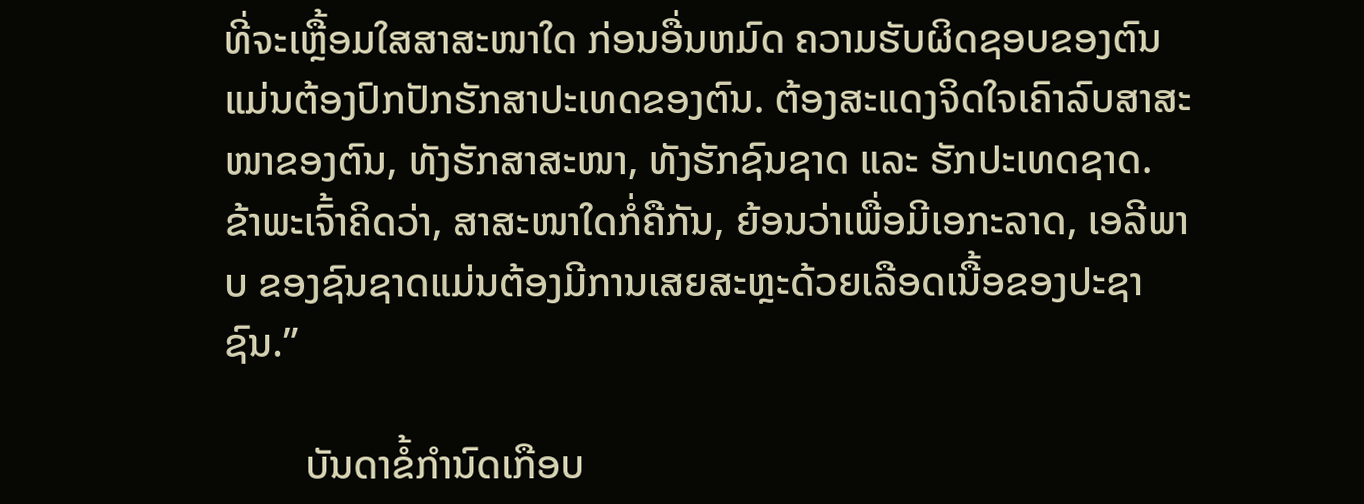ທີ່ຈະເຫຼື້ອມໃສສາສະໜາໃດ ກ່ອນອື່ນຫມົດ ຄວາມຮັບຜິດຊອບຂອງຕົນແມ່ນຕ້ອງປົກປັກຮັກສາປະເທດຂອງຕົນ. ຕ້ອງສະແດງຈິດໃຈເຄົາລົບສາສະໜາຂອງຕົນ, ທັງຮັກສາສະໜາ, ທັງຮັກຊົນຊາດ ແລະ ຮັກປະເທດຊາດ. ຂ້າພະເຈົ້າຄິດວ່າ, ສາສະໜາໃດກໍ່ຄືກັນ, ຍ້ອນວ່າເພື່ອມີເອກະລາດ, ເອລີພາບ ຂອງຊົນຊາດແມ່ນຕ້ອງມີການເສຍສະຫຼະດ້ວຍເລືອດເນື້ອຂອງປະຊາຊົນ.”

        ບັນດາຂໍ້ກຳນົດເກືອບ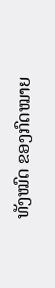ທັງໝົດ ຂອງກົດໝາຍ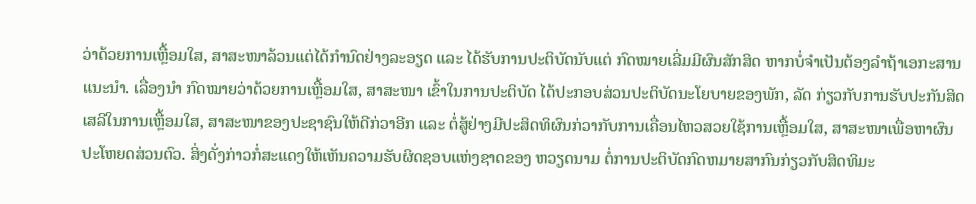ວ່າດ້ວຍການເຫຼື້ອມໃສ, ສາສະໜາລ້ວນແຕ່ໄດ້ກຳນົດຢ່າງລະອຽດ ແລະ ໄດ້ຮັບການປະຕິບັດນັບແຕ່ ກົດໝາຍເລີ່ມມີຜົນສັກສິດ ຫາກບໍ່ຈຳເປັນຕ້ອງລຳຖ້າເອກະສານແນະນຳ. ເລື່ອງນຳ ກົດໝາຍວ່າດ້ວຍການເຫຼື້ອມໃສ, ສາສະໜາ ເຂົ້າໃນການປະຕິບັດ ໄດ້ປະກອບສ່ວນປະຕິບັດນະໂຍບາຍຂອງພັກ, ລັດ ກ່ຽວກັບການຮັບປະກັນສິດເສລີໃນການເຫຼື້ອມໃສ, ສາສະໜາຂອງປະຊາຊົນໃຫ້ດີກ່ວາອີກ ແລະ ຕໍ່ສູ້ຢ່າງມີປະສິດທິຜົນກ່ວາກັບການເຄື່ອນໄຫວສວຍໃຊ້ການເຫຼື້ອມໃສ, ສາສະໜາເພື່ອຫາຜົນປະໂຫຍດສ່ວນຕົວ. ສິ່ງດັ່ງກ່າວກໍ່ສະແດງໃຫ້ເຫັນຄວາມຮັບຜິດຊອບແຫ່ງຊາດຂອງ ຫວຽດນາມ ຕໍ່ການປະຕິບັດກົດຫມາຍສາກົນກ່ຽວກັບສິດທິມະ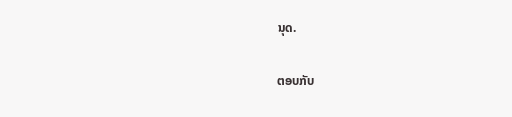ນຸດ.

ຕອບກັບ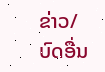ຂ່າວ/ບົດອື່ນ